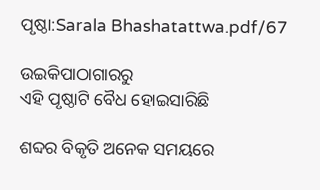ପୃଷ୍ଠା:Sarala Bhashatattwa.pdf/67

ଉଇକିପାଠାଗାର‌ରୁ
ଏହି ପୃଷ୍ଠାଟି ବୈଧ ହୋଇସାରିଛି

ଶବ୍ଦର ବିକୃତି ଅନେକ ସମୟରେ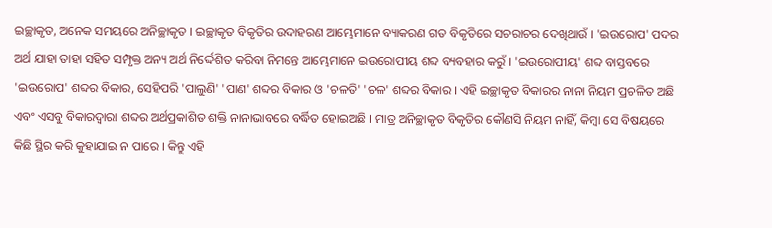ଇଚ୍ଛାକୃତ, ଅନେକ ସମୟରେ ଅନିଚ୍ଛାକୃତ । ଇଚ୍ଛାକୃତ ବିକୃତିର ଉଦାହରଣ ଆମ୍ଭେମାନେ ବ୍ୟାକରଣ ଗତ ବିକୃତିରେ ସଚରାଚର ଦେଖିଥାଉଁ । 'ଇଉରୋପ' ପଦର ଅର୍ଥ ଯାହା ତାହା ସହିତ ସମ୍ପୃକ୍ତ ଅନ୍ୟ ଅର୍ଥ ନିର୍ଦ୍ଦେଶିତ କରିବା ନିମନ୍ତେ ଆମ୍ଭେମାନେ ଇଉରୋପୀୟ ଶବ୍ଦ ବ୍ୟବହାର କରୁଁ । 'ଇଉରୋପୀୟ' ଶବ୍ଦ ବାସ୍ତବରେ 'ଇଉରୋପ' ଶବ୍ଦର ବିକାର, ସେହିପରି 'ପାଲୁଣି' 'ପାଣ' ଶବ୍ଦର ବିକାର ଓ 'ଚଳତି' 'ଚଳ' ଶବ୍ଦର ବିକାର । ଏହି ଇଚ୍ଛାକୃତ ବିକାରର ନାନା ନିୟମ ପ୍ରଚଳିତ ଅଛି ଏବଂ ଏସବୁ ବିକାରଦ୍ୱାରା ଶବ୍ଦର ଅର୍ଥପ୍ରକାଶିତ ଶକ୍ତି ନାନାଭାବରେ ବର୍ଦ୍ଧିତ ହୋଇଅଛି । ମାତ୍ର ଅନିଚ୍ଛାକୃତ ବିକୃତିର କୌଣସି ନିୟମ ନାହିଁ, କିମ୍ବା ସେ ବିଷୟରେ କିଛି ସ୍ଥିର କରି କୁହାଯାଇ ନ ପାରେ । କିନ୍ତୁ ଏହି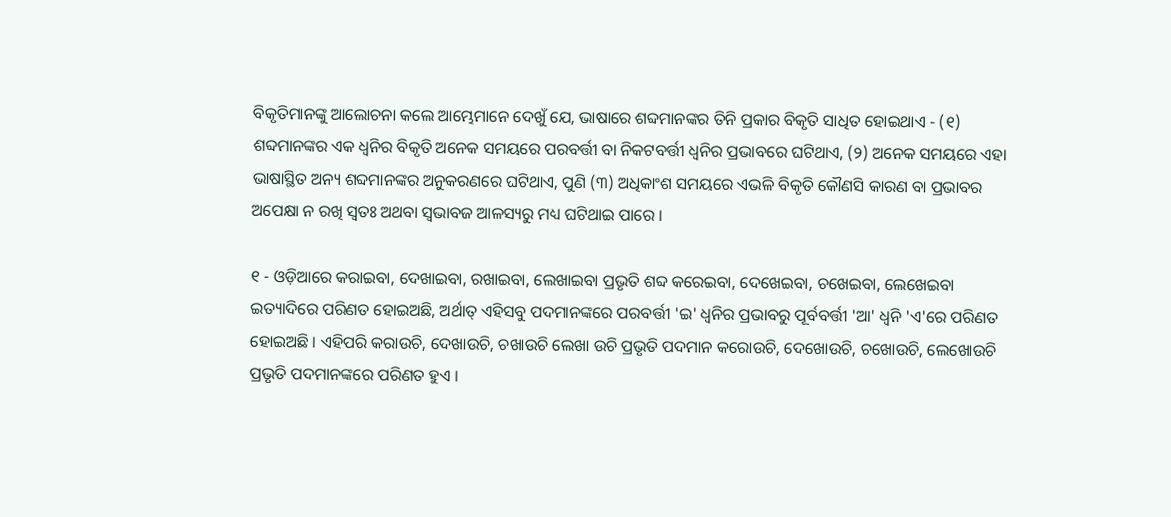ବିକୃତିମାନଙ୍କୁ ଆଲୋଚନା କଲେ ଆମ୍ଭେମାନେ ଦେଖୁଁ ଯେ, ଭାଷାରେ ଶବ୍ଦମାନଙ୍କର ତିନି ପ୍ରକାର ବିକୃତି ସାଧିତ ହୋଇଥାଏ - (୧) ଶବ୍ଦମାନଙ୍କର ଏକ ଧ୍ୱନିର ବିକୃତି ଅନେକ ସମୟରେ ପରବର୍ତ୍ତୀ ବା ନିକଟବର୍ତ୍ତୀ ଧ୍ୱନିର ପ୍ରଭାବରେ ଘଟିଥାଏ, (୨) ଅନେକ ସମୟରେ ଏହା ଭାଷାସ୍ଥିତ ଅନ୍ୟ ଶବ୍ଦମାନଙ୍କର ଅନୁକରଣରେ ଘଟିଥାଏ, ପୁଣି (୩) ଅଧିକାଂଶ ସମୟରେ ଏଭଳି ବିକୃତି କୌଣସି କାରଣ ବା ପ୍ରଭାବର ଅପେକ୍ଷା ନ ରଖି ସ୍ୱତଃ ଅଥବା ସ୍ୱଭାବଜ ଆଳସ୍ୟରୁ ମଧ୍ୟ ଘଟିଥାଇ ପାରେ ।

୧ - ଓଡ଼ିଆରେ କରାଇବା, ଦେଖାଇବା, ରଖାଇବା, ଲେଖାଇବା ପ୍ରଭୃତି ଶବ୍ଦ କରେଇବା, ଦେଖେଇବା, ଚଖେଇବା, ଲେଖେଇବା ଇତ୍ୟାଦିରେ ପରିଣତ ହୋଇଅଛି, ଅର୍ଥାତ୍ ଏହିସବୁ ପଦମାନଙ୍କରେ ପରବର୍ତ୍ତୀ 'ଇ' ଧ୍ୱନିର ପ୍ରଭାବରୁ ପୂର୍ବବର୍ତ୍ତୀ 'ଆ' ଧ୍ୱନି 'ଏ'ରେ ପରିଣତ ହୋଇଅଛି । ଏହିପରି କରାଉଚି, ଦେଖାଉଚି, ଚଖାଉଚି ଲେଖା ଉଚି ପ୍ରଭୃତି ପଦମାନ କରୋଉଚି, ଦେଖୋଉଚି, ଚଖୋଉଚି, ଲେଖୋଉଚି ପ୍ରଭୃତି ପଦମାନଙ୍କରେ ପରିଣତ ହୁଏ ।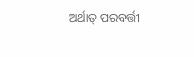ଅର୍ଥାତ୍ ପରବର୍ତ୍ତୀ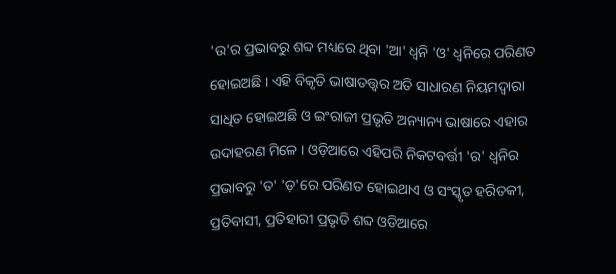'ଉ'ର ପ୍ରଭାବରୁ ଶବ୍ଦ ମଧ୍ୟରେ ଥିବା 'ଆ' ଧ୍ୱନି 'ଓ' ଧ୍ୱନିରେ ପରିଣତ ହୋଇଅଛି । ଏହି ବିକୃତି ଭାଷାତତ୍ତ୍ୱର ଅତି ସାଧାରଣ ନିୟମଦ୍ୱାରା ସାଧିତ ହୋଇଅଛି ଓ ଇଂରାଜୀ ପ୍ରଭୃତି ଅନ୍ୟାନ୍ୟ ଭାଷାରେ ଏହାର ଉଦାହରଣ ମିଳେ । ଓଡ଼ିଆରେ ଏହିପରି ନିକଟବର୍ତ୍ତୀ 'ର' ଧ୍ୱନିର ପ୍ରଭାବରୁ 'ତ' 'ଡ଼'ରେ ପରିଣତ ହୋଇଥାଏ ଓ ସଂସ୍କୃତ ହରିତକୀ, ପ୍ରତିବାସୀ, ପ୍ରତିହାରୀ ପ୍ରଭୃତି ଶବ୍ଦ ଓଡିଆରେ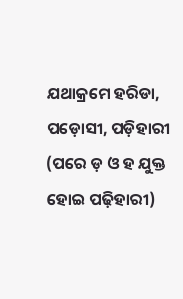ଯଥାକ୍ରମେ ହରିଡା, ପଡ଼ୋସୀ, ପଡ଼ିହାରୀ (ପରେ ଡ଼ ଓ ହ ଯୁକ୍ତ ହୋଇ ପଢ଼ିହାରୀ)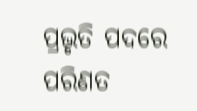ପ୍ରଭୃତି ପଦରେ ପରିଣତ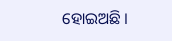ହୋଇଅଛି ।